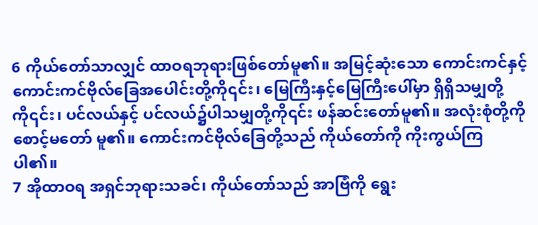6 ကိုယ်တော်သာလျှင် ထာဝရဘုရားဖြစ်တော်မူ၏။ အမြင့်ဆုံးသော ကောင်းကင်နှင့် ကောင်းကင်ဗိုလ်ခြေအပေါင်းတို့ကို၎င်း၊ မြေကြီးနှင့်မြေကြီးပေါ်မှာ ရှိရှိသမျှတို့ကို၎င်း၊ ပင်လယ်နှင့် ပင်လယ်၌ပါသမျှတို့ကို၎င်း ဖန်ဆင်းတော်မူ၏။ အလုံးစုံတို့ကို စောင့်မတော် မူ၏။ ကောင်းကင်ဗိုလ်ခြေတို့သည် ကိုယ်တော်ကို ကိုးကွယ်ကြပါ၏။
7 အိုထာဝရ အရှင်ဘုရားသခင်၊ ကိုယ်တော်သည် အာဗြံကို ရွေး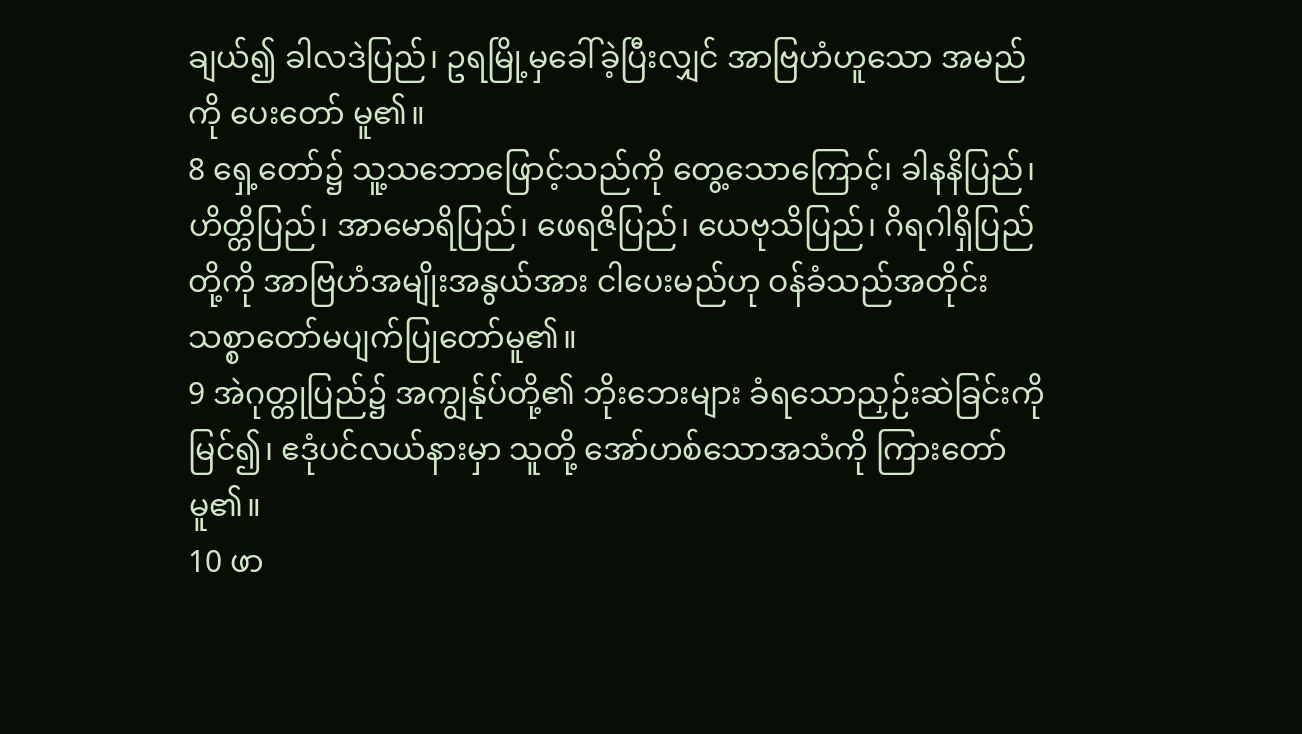ချယ်၍ ခါလဒဲပြည်၊ ဥရမြို့မှခေါ်ခဲ့ပြီးလျှင် အာဗြဟံဟူသော အမည်ကို ပေးတော် မူ၏။
8 ရှေ့တော်၌ သူ့သဘောဖြောင့်သည်ကို တွေ့သောကြောင့်၊ ခါနနိပြည်၊ ဟိတ္တိပြည်၊ အာမောရိပြည်၊ ဖေရဇိပြည်၊ ယေဗုသိပြည်၊ ဂိရဂါရှိပြည်တို့ကို အာဗြဟံအမျိုးအနွယ်အား ငါပေးမည်ဟု ဝန်ခံသည်အတိုင်း သစ္စာတော်မပျက်ပြုတော်မူ၏။
9 အဲဂုတ္တုပြည်၌ အကျွန်ုပ်တို့၏ ဘိုးဘေးများ ခံရသောညှဉ်းဆဲခြင်းကိုမြင်၍၊ ဧဒုံပင်လယ်နားမှာ သူတို့ အော်ဟစ်သောအသံကို ကြားတော်မူ၏။
10 ဖာ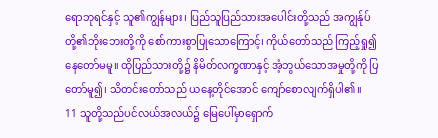ရောဘုရင်နှင့် သူ၏ကျွန်များ၊ ပြည်သူပြည်သားအပေါင်းတို့သည် အကျွန်ုပ်တို့၏ဘိုးဘေးတို့ကို စော်ကားစွာပြုသောကြောင့်၊ ကိုယ်တော်သည် ကြည့်ရှု၍နေတော်မမူ။ ထိုပြည်သားတို့၌ နိမိတ်လက္ခဏာနှင့် အံ့ဘွယ်သောအမှုတို့ကို ပြတော်မူ၍၊ သိတင်းတော်သည် ယနေ့တိုင်အောင် ကျော်စောလျက်ရှိပါ၏။
11 သူတို့သည်ပင်လယ်အလယ်၌ မြေပေါ်မှာရှောက်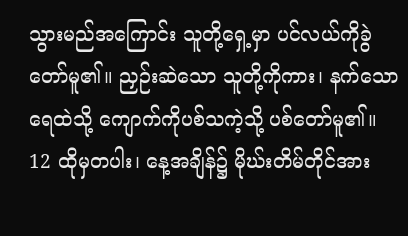သွားမည်အကြောင်း သူတို့ရှေ့မှာ ပင်လယ်ကိုခွဲတော်မူ၏။ ညှဉ်းဆဲသော သူတို့ကိုကား၊ နက်သောရေထဲသို့ ကျောက်ကိုပစ်သကဲ့သို့ ပစ်တော်မူ၏။
12 ထိုမှတပါး၊ နေ့အချိန်၌ မိုဃ်းတိမ်တိုင်အား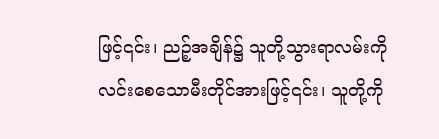ဖြင့်၎င်း၊ ညဉ့်အချိန်၌ သူတို့သွားရာလမ်းကို လင်းစေသောမီးတိုင်အားဖြင့်၎င်း၊ သူတို့ကို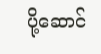ပို့ဆောင်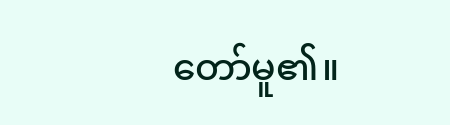တော်မူ၏။